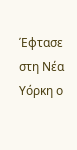Έφτασε στη Νέα Υόρκη ο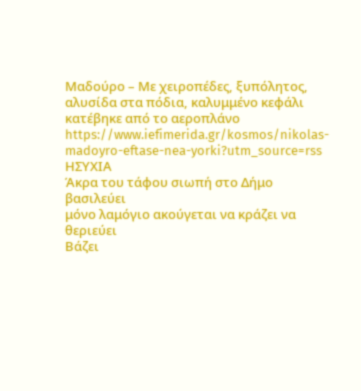Μαδούρο – Με χειροπέδες, ξυπόλητος, αλυσίδα στα πόδια, καλυμμένο κεφάλι κατέβηκε από το αεροπλάνο
https://www.iefimerida.gr/kosmos/nikolas-madoyro-eftase-nea-yorki?utm_source=rss
ΗΣΥΧΙΑ
Άκρα του τάφου σιωπή στο Δήμο βασιλεύει
μόνο λαμόγιο ακούγεται να κράζει να θεριεύει
Βάζει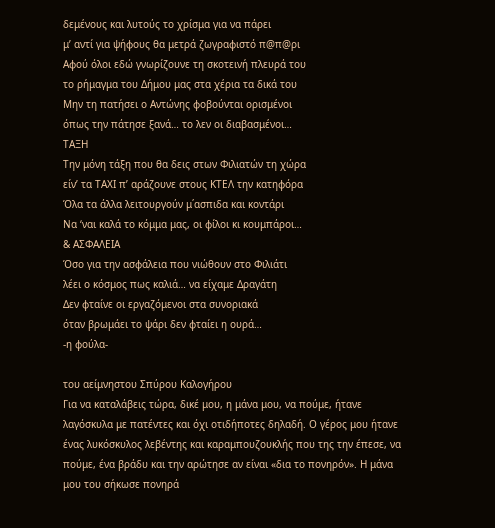δεμένους και λυτούς το χρίσμα για να πάρει
μ’ αντί για ψήφους θα μετρά ζωγραφιστό π@π@ρι
Αφού όλοι εδώ γνωρίζουνε τη σκοτεινή πλευρά του
το ρήμαγμα του Δήμου μας στα χέρια τα δικά του
Μην τη πατήσει ο Αντώνης φοβούνται ορισμένοι
όπως την πάτησε ξανά… το λεν οι διαβασμένοι…
ΤΑΞΗ
Την μόνη τάξη που θα δεις στων Φιλιατών τη χώρα
είν’ τα ΤΑΧΙ π’ αράζουνε στους ΚΤΕΛ την κατηφόρα
Όλα τα άλλα λειτουργούν μ΄ασπιδα και κοντάρι
Να ‘ναι καλά το κόμμα μας, οι φίλοι κι κουμπάροι…
& ΑΣΦΑΛΕΙΑ
Όσο για την ασφάλεια που νιώθουν στο Φιλιάτι
λέει ο κόσμος πως καλιά… να είχαμε Δραγάτη
Δεν φταίνε οι εργαζόμενοι στα συνοριακά
όταν βρωμάει το ψάρι δεν φταίει η ουρά…
-η φούλα-

του αείμνηστου Σπύρου Καλογήρου
Για να καταλάβεις τώρα, δικέ μου, η μάνα μου, να πούμε, ήτανε λαγόσκυλα με πατέντες και όχι οτιδήποτες δηλαδή. Ο γέρος μου ήτανε ένας λυκόσκυλος λεβέντης και καραμπουζουκλής που της την έπεσε, να πούμε, ένα βράδυ και την αρώτησε αν είναι «δια το πονηρόν». Η μάνα μου του σήκωσε πονηρά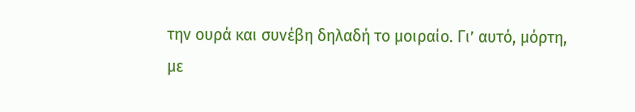την ουρά και συνέβη δηλαδή το μοιραίο. Γι’ αυτό, μόρτη, με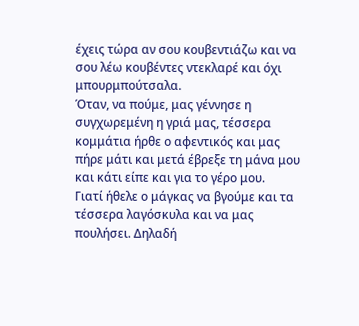έχεις τώρα αν σου κουβεντιάζω και να σου λέω κουβέντες ντεκλαρέ και όχι μπουρμπούτσαλα.
Όταν, να πούμε, μας γέννησε η συγχωρεμένη η γριά μας, τέσσερα κομμάτια ήρθε ο αφεντικός και μας πήρε μάτι και μετά έβρεξε τη μάνα μου και κάτι είπε και για το γέρο μου.
Γιατί ήθελε ο μάγκας να βγούμε και τα τέσσερα λαγόσκυλα και να μας πουλήσει. Δηλαδή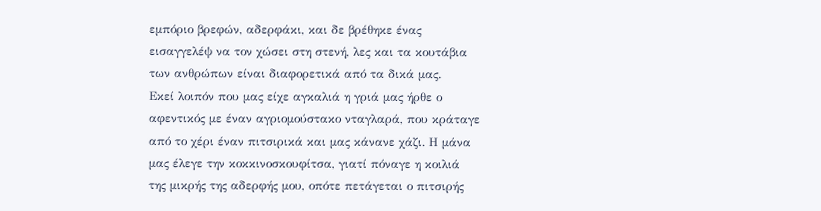εμπόριο βρεφών, αδερφάκι, και δε βρέθηκε ένας εισαγγελέψ να τον χώσει στη στενή, λες και τα κουτάβια των ανθρώπων είναι διαφορετικά από τα δικά μας.
Εκεί λοιπόν που μας είχε αγκαλιά η γριά μας ήρθε ο αφεντικός με έναν αγριομούστακο νταγλαρά, που κράταγε από το χέρι έναν πιτσιρικά και μας κάνανε χάζι. Η μάνα μας έλεγε την κοκκινοσκουφίτσα, γιατί πόναγε η κοιλιά της μικρής της αδερφής μου, οπότε πετάγεται ο πιτσιρής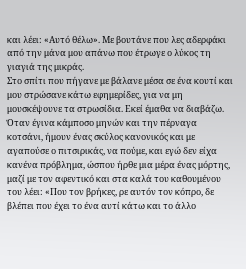και λέει: «Αυτό θέλω». Με βουτάνε που λες αδερφάκι από την μάνα μου απάνω που έτρωγε ο λύκος τη γιαγιά της μικράς.
Στο σπίτι που πήγανε με βάλανε μέσα σε ένα κουτί και μου στρώσανε κάτω εφημερίδες, για να μη μουσκέψουνε τα στρωσίδια. Εκεί έμαθα να διαβάζω.
Όταν έγινα κάμποσο μηνών και την πέρναγα κοτσάνι, ήμουν ένας σκύλος κανονικός και με αγαπούσε ο πιτσιρικάς, να πούμε, και εγώ δεν είχα κανένα πρόβλημα, ώσπου ήρθε μια μέρα ένας μόρτης, μαζί με τον αφεντικό και στα καλά του καθουμένου του λέει: «Που τον βρήκες, ρε αυτόν τον κόπρο, δε βλέπει που έχει το ένα αυτί κάτω και το άλλο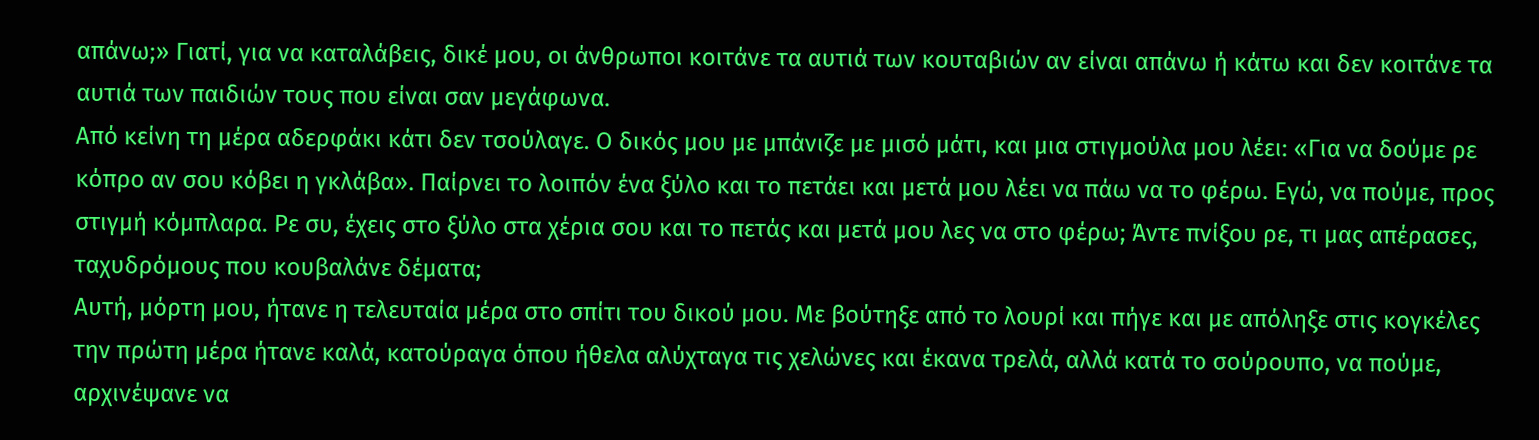απάνω;» Γιατί, για να καταλάβεις, δικέ μου, οι άνθρωποι κοιτάνε τα αυτιά των κουταβιών αν είναι απάνω ή κάτω και δεν κοιτάνε τα αυτιά των παιδιών τους που είναι σαν μεγάφωνα.
Από κείνη τη μέρα αδερφάκι κάτι δεν τσούλαγε. Ο δικός μου με μπάνιζε με μισό μάτι, και μια στιγμούλα μου λέει: «Για να δούμε ρε κόπρο αν σου κόβει η γκλάβα». Παίρνει το λοιπόν ένα ξύλο και το πετάει και μετά μου λέει να πάω να το φέρω. Εγώ, να πούμε, προς στιγμή κόμπλαρα. Ρε συ, έχεις στο ξύλο στα χέρια σου και το πετάς και μετά μου λες να στο φέρω; Άντε πνίξου ρε, τι μας απέρασες, ταχυδρόμους που κουβαλάνε δέματα;
Αυτή, μόρτη μου, ήτανε η τελευταία μέρα στο σπίτι του δικού μου. Με βούτηξε από το λουρί και πήγε και με απόληξε στις κογκέλες την πρώτη μέρα ήτανε καλά, κατούραγα όπου ήθελα αλύχταγα τις χελώνες και έκανα τρελά, αλλά κατά το σούρουπο, να πούμε, αρχινέψανε να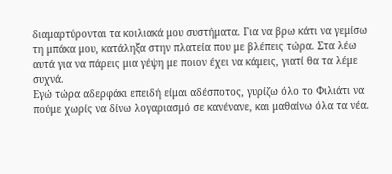διαμαρτύρονται τα κοιλιακά μου συστήματα. Για να βρω κάτι να γεμίσω τη μπάκα μου, κατάληξα στην πλατεία που με βλέπεις τώρα. Στα λέω αυτά για να πάρεις μια γέψη με ποιον έχει να κάμεις, γιατί θα τα λέμε συχνά.
Εγώ τώρα αδερφάκι επειδή είμαι αδέσποτος, γυρίζω όλο το Φιλιάτι να πούμε χωρίς να δίνω λογαριασμό σε κανένανε, και μαθαίνω όλα τα νέα.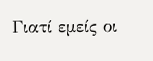Γιατί εμείς οι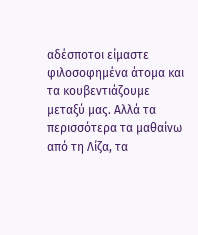αδέσποτοι είμαστε φιλοσοφημένα άτομα και τα κουβεντιάζουμε μεταξύ μας. Αλλά τα περισσότερα τα μαθαίνω από τη Λίζα, τα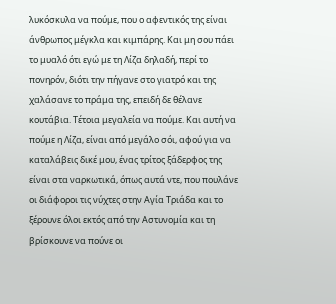λυκόσκυλα να πούμε, που ο αφεντικός της είναι άνθρωπος μέγκλα και κιμπάρης. Και μη σου πάει το μυαλό ότι εγώ με τη Λίζα δηλαδή, περί το πονηρόν, διότι την πήγανε στο γιατρό και της χαλάσανε το πράμα της, επειδή δε θέλανε κουτάβια. Τέτοια μεγαλεία να πούμε. Και αυτή να πούμε η Λίζα, είναι από μεγάλο σόι, αφού για να καταλάβεις δικέ μου, ένας τρίτος ξάδερφος της είναι στα ναρκωτικά, όπως αυτά ντε, που πουλάνε οι διάφοροι τις νύχτες στην Αγία Τριάδα και το ξέρουνε όλοι εκτός από την Αστυνομία και τη βρίσκουνε να πούνε οι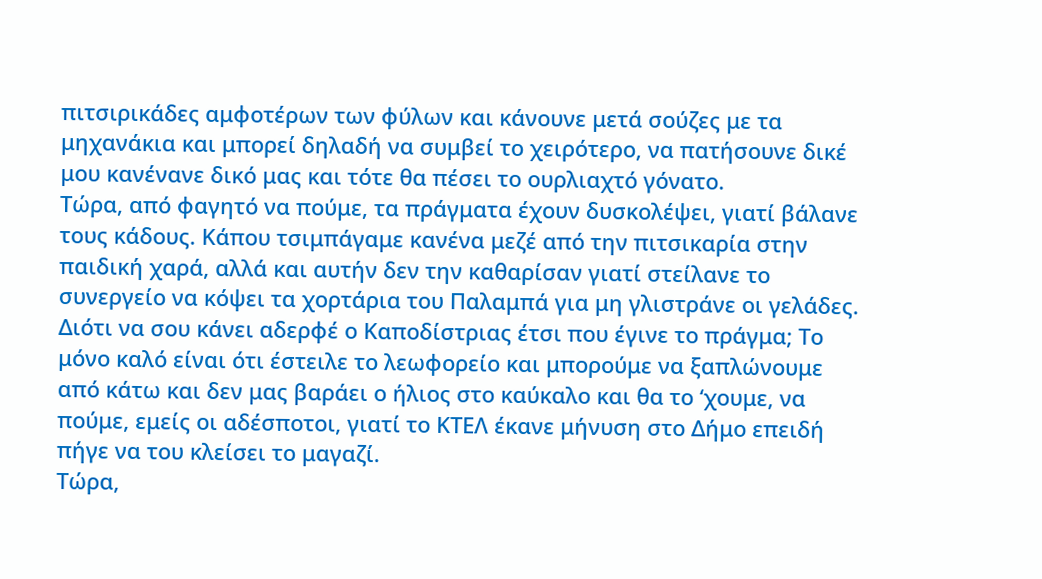πιτσιρικάδες αμφοτέρων των φύλων και κάνουνε μετά σούζες με τα μηχανάκια και μπορεί δηλαδή να συμβεί το χειρότερο, να πατήσουνε δικέ μου κανένανε δικό μας και τότε θα πέσει το ουρλιαχτό γόνατο.
Τώρα, από φαγητό να πούμε, τα πράγματα έχουν δυσκολέψει, γιατί βάλανε τους κάδους. Κάπου τσιμπάγαμε κανένα μεζέ από την πιτσικαρία στην παιδική χαρά, αλλά και αυτήν δεν την καθαρίσαν γιατί στείλανε το συνεργείο να κόψει τα χορτάρια του Παλαμπά για μη γλιστράνε οι γελάδες.
Διότι να σου κάνει αδερφέ ο Καποδίστριας έτσι που έγινε το πράγμα; Το μόνο καλό είναι ότι έστειλε το λεωφορείο και μπορούμε να ξαπλώνουμε από κάτω και δεν μας βαράει ο ήλιος στο καύκαλο και θα το ‘χουμε, να πούμε, εμείς οι αδέσποτοι, γιατί το ΚΤΕΛ έκανε μήνυση στο Δήμο επειδή πήγε να του κλείσει το μαγαζί.
Τώρα,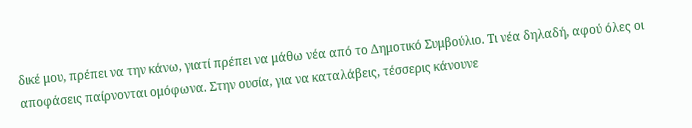δικέ μου, πρέπει να την κάνω, γιατί πρέπει να μάθω νέα από το Δημοτικό Συμβούλιο. Τι νέα δηλαδή, αφού όλες οι αποφάσεις παίρνονται ομόφωνα. Στην ουσία, για να καταλάβεις, τέσσερις κάνουνε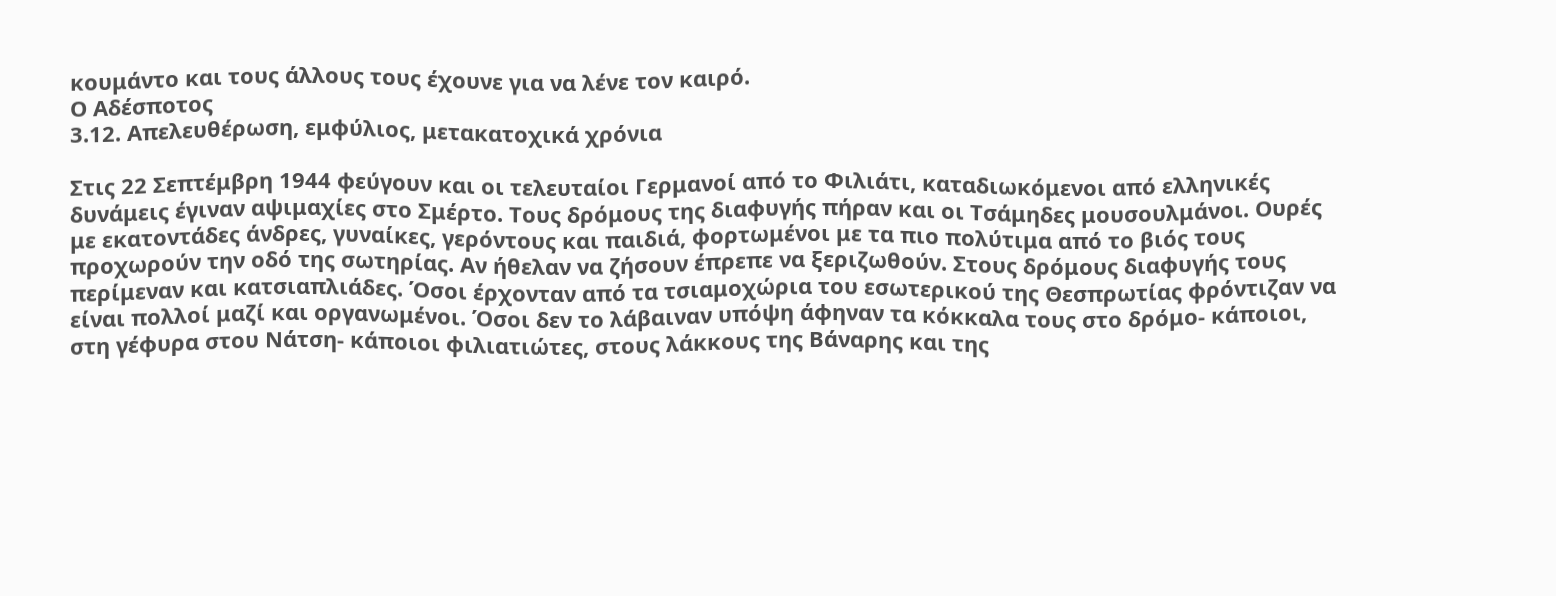κουμάντο και τους άλλους τους έχουνε για να λένε τον καιρό.
Ο Αδέσποτος
3.12. Απελευθέρωση, εμφύλιος, μετακατοχικά χρόνια

Στις 22 Σεπτέμβρη 1944 φεύγουν και οι τελευταίοι Γερμανοί από το Φιλιάτι, καταδιωκόμενοι από ελληνικές δυνάμεις έγιναν αψιμαχίες στο Σμέρτο. Τους δρόμους της διαφυγής πήραν και οι Τσάμηδες μουσουλμάνοι. Ουρές με εκατοντάδες άνδρες, γυναίκες, γερόντους και παιδιά, φορτωμένοι με τα πιο πολύτιμα από το βιός τους προχωρούν την οδό της σωτηρίας. Αν ήθελαν να ζήσουν έπρεπε να ξεριζωθούν. Στους δρόμους διαφυγής τους περίμεναν και κατσιαπλιάδες. Όσοι έρχονταν από τα τσιαμοχώρια του εσωτερικού της Θεσπρωτίας φρόντιζαν να είναι πολλοί μαζί και οργανωμένοι. Όσοι δεν το λάβαιναν υπόψη άφηναν τα κόκκαλα τους στο δρόμο- κάποιοι, στη γέφυρα στου Νάτση- κάποιοι φιλιατιώτες, στους λάκκους της Βάναρης και της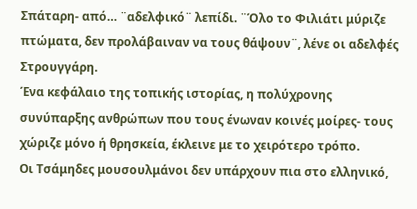Σπάταρη- από… ¨αδελφικό¨ λεπίδι. ¨Όλο το Φιλιάτι μύριζε πτώματα, δεν προλάβαιναν να τους θάψουν¨, λένε οι αδελφές Στρουγγάρη.
Ένα κεφάλαιο της τοπικής ιστορίας, η πολύχρονης συνύπαρξης ανθρώπων που τους ένωναν κοινές μοίρες- τους χώριζε μόνο ή θρησκεία, έκλεινε με το χειρότερο τρόπο.
Οι Τσάμηδες μουσουλμάνοι δεν υπάρχουν πια στο ελληνικό,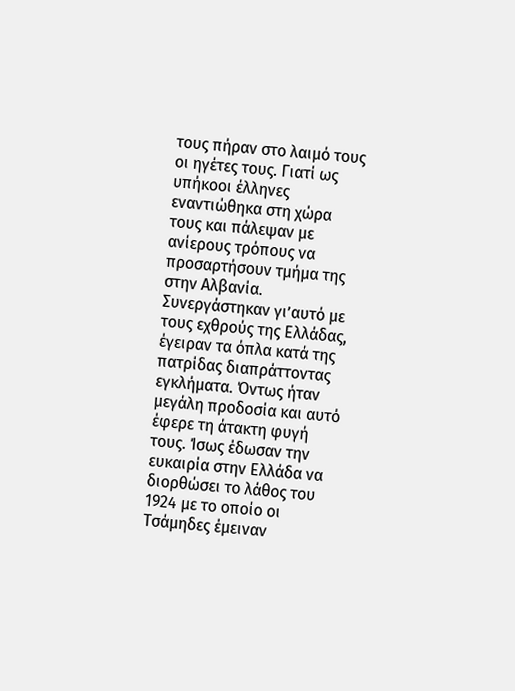τους πήραν στο λαιμό τους οι ηγέτες τους. Γιατί ως υπήκοοι έλληνες εναντιώθηκα στη χώρα τους και πάλεψαν με ανίερους τρόπους να προσαρτήσουν τμήμα της στην Αλβανία. Συνεργάστηκαν γι’αυτό με τους εχθρούς της Ελλάδας, έγειραν τα όπλα κατά της πατρίδας διαπράττοντας εγκλήματα. Όντως ήταν μεγάλη προδοσία και αυτό έφερε τη άτακτη φυγή τους. Ίσως έδωσαν την ευκαιρία στην Ελλάδα να διορθώσει το λάθος του 1924 με το οποίο οι Τσάμηδες έμειναν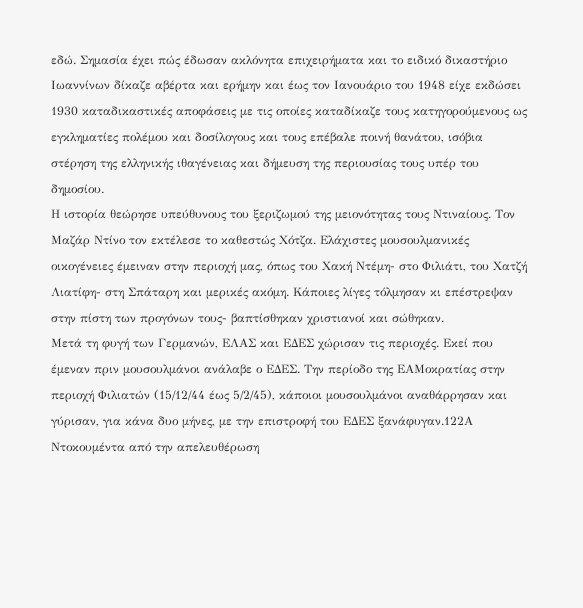εδώ. Σημασία έχει πώς έδωσαν ακλόνητα επιχειρήματα και το ειδικό δικαστήριο Ιωαννίνων δίκαζε αβέρτα και ερήμην και έως τον Ιανουάριο του 1948 είχε εκδώσει 1930 καταδικαστικές αποφάσεις με τις οποίες καταδίκαζε τους κατηγορούμενους ως εγκληματίες πολέμου και δοσίλογους και τους επέβαλε ποινή θανάτου, ισόβια στέρηση της ελληνικής ιθαγένειας και δήμευση της περιουσίας τους υπέρ του δημοσίου.
Η ιστορία θεώρησε υπεύθυνους του ξεριζωμού της μειονότητας τους Ντιναίους. Τον Μαζάρ Ντίνο τον εκτέλεσε το καθεστώς Χότζα. Ελάχιστες μουσουλμανικές οικογένειες έμειναν στην περιοχή μας, όπως του Χακή Ντέμη- στο Φιλιάτι, του Χατζή Λιατίφη- στη Σπάταρη και μερικές ακόμη. Κάποιες λίγες τόλμησαν κι επέστρεψαν στην πίστη των προγόνων τους- βαπτίσθηκαν χριστιανοί και σώθηκαν.
Μετά τη φυγή των Γερμανών, ΕΛΑΣ και ΕΔΕΣ χώρισαν τις περιοχές. Εκεί που έμεναν πριν μουσουλμάνοι ανάλαβε ο ΕΔΕΣ. Την περίοδο της ΕΑΜοκρατίας στην περιοχή Φιλιατών (15/12/44 έως 5/2/45), κάποιοι μουσουλμάνοι αναθάρρησαν και γύρισαν, για κάνα δυο μήνες, με την επιστροφή του ΕΔΕΣ ξανάφυγαν.122Α
Ντοκουμέντα από την απελευθέρωση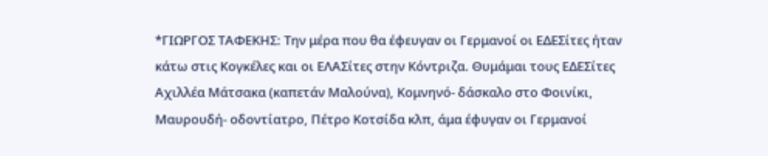*ΓΙΩΡΓΟΣ ΤΑΦΕΚΗΣ: Την μέρα που θα έφευγαν οι Γερμανοί οι ΕΔΕΣίτες ήταν κάτω στις Κογκέλες και οι ΕΛΑΣίτες στην Κόντριζα. Θυμάμαι τους ΕΔΕΣίτες Αχιλλέα Μάτσακα (καπετάν Μαλούνα), Κομνηνό- δάσκαλο στο Φοινίκι, Μαυρουδή- οδοντίατρο, Πέτρο Κοτσίδα κλπ, άμα έφυγαν οι Γερμανοί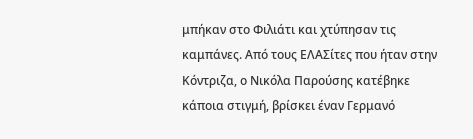μπήκαν στο Φιλιάτι και χτύπησαν τις καμπάνες. Από τους ΕΛΑΣίτες που ήταν στην Κόντριζα, ο Νικόλα Παρούσης κατέβηκε κάποια στιγμή, βρίσκει έναν Γερμανό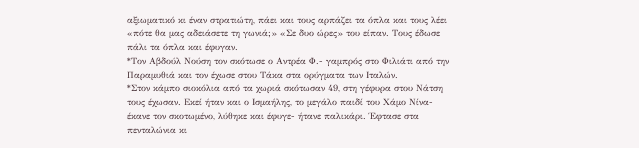αξιωματικό κι έναν στρατιώτη, πάει και τους αρπάζει τα όπλα και τους λέει «πότε θα μας αδειάσετε τη γωνιά;» «Σε δυο ώρες» του είπαν. Τους έδωσε πάλι τα όπλα και έφυγαν.
*Τον Αβδούλ Νούση τον σκότωσε ο Αντρέα Φ.- γαμπρός στο Φιλιάτι από την Παραμυθιά και τον έχωσε στου Τάκα στα ορύγματα των Ιταλών.
*Στον κάμπο σιοκόλια από τα χωριά σκότωσαν 49, στη γέφυρα στου Νάτση τους έχωσαν. Εκεί ήταν και ο Ισμαήλης, το μεγάλο παιδί του Χάμο Νίνα- έκανε τον σκοτωμένο, λύθηκε και έφυγε- ήτανε παλικάρι. Έφτασε στα πενταλώνια κι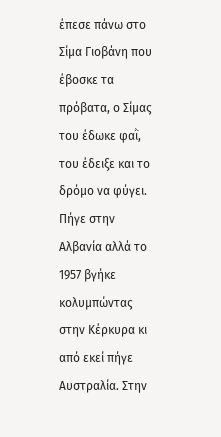έπεσε πάνω στο Σίμα Γιοβάνη που έβοσκε τα πρόβατα, ο Σίμας του έδωκε φαῒ, του έδειξε και το δρόμο να φύγει. Πήγε στην Αλβανία αλλά το 1957 βγήκε κολυμπώντας στην Κέρκυρα κι από εκεί πήγε Αυστραλία. Στην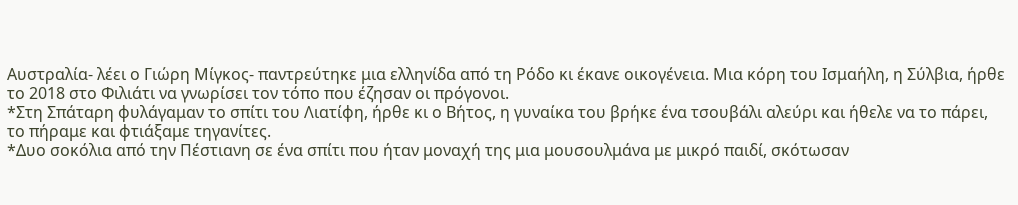Αυστραλία- λέει ο Γιώρη Μίγκος- παντρεύτηκε μια ελληνίδα από τη Ρόδο κι έκανε οικογένεια. Μια κόρη του Ισμαήλη, η Σύλβια, ήρθε το 2018 στο Φιλιάτι να γνωρίσει τον τόπο που έζησαν οι πρόγονοι.
*Στη Σπάταρη φυλάγαμαν το σπίτι του Λιατίφη, ήρθε κι ο Βήτος, η γυναίκα του βρήκε ένα τσουβάλι αλεύρι και ήθελε να το πάρει, το πήραμε και φτιάξαμε τηγανίτες.
*Δυο σοκόλια από την Πέστιανη σε ένα σπίτι που ήταν μοναχή της μια μουσουλμάνα με μικρό παιδί, σκότωσαν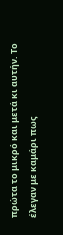πρώτα το μικρό και μετά κι αυτήν. Το έλεγαν με καμάρι πως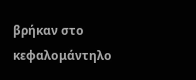βρήκαν στο κεφαλομάντηλο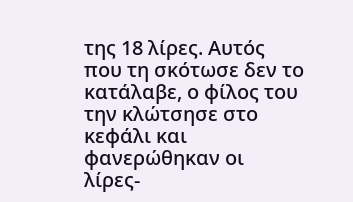της 18 λίρες. Αυτός που τη σκότωσε δεν το κατάλαβε, ο φίλος του την κλώτσησε στο κεφάλι και φανερώθηκαν οι λίρες-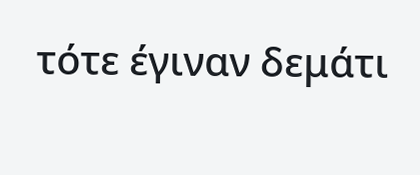τότε έγιναν δεμάτι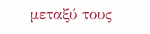μεταξύ τους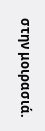στην μοιρασιά.